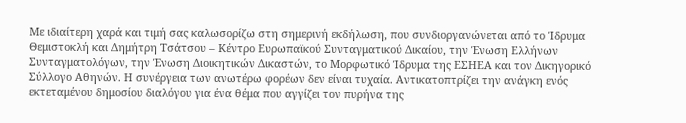Με ιδιαίτερη χαρά και τιμή σας καλωσορίζω στη σημερινή εκδήλωση, που συνδιοργανώνεται από το Ίδρυμα Θεμιστοκλή και Δημήτρη Τσάτσου – Κέντρο Ευρωπαϊκού Συνταγματικού Δικαίου, την Ένωση Ελλήνων Συνταγματολόγων, την Ένωση Διοικητικών Δικαστών, το Μορφωτικό Ίδρυμα της ΕΣΗΕΑ και τον Δικηγορικό Σύλλογο Αθηνών. Η συνέργεια των ανωτέρω φορέων δεν είναι τυχαία. Αντικατοπτρίζει την ανάγκη ενός εκτεταμένου δημοσίου διαλόγου για ένα θέμα που αγγίζει τον πυρήνα της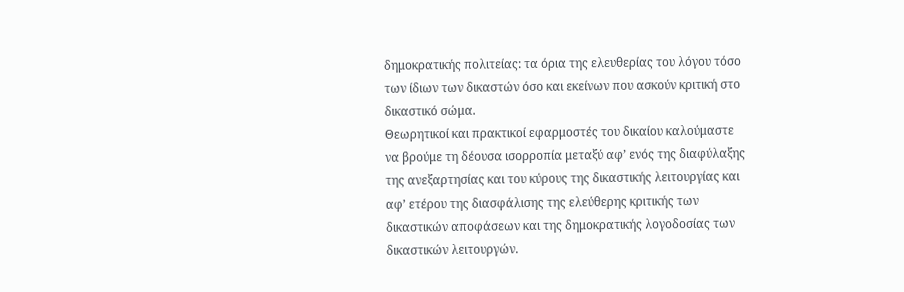δημοκρατικής πολιτείας: τα όρια της ελευθερίας του λόγου τόσο των ίδιων των δικαστών όσο και εκείνων που ασκούν κριτική στο δικαστικό σώμα.
Θεωρητικοί και πρακτικοί εφαρμοστές του δικαίου καλούμαστε να βρούμε τη δέουσα ισορροπία μεταξύ αφ’ ενός της διαφύλαξης της ανεξαρτησίας και του κύρους της δικαστικής λειτουργίας και αφ’ ετέρου της διασφάλισης της ελεύθερης κριτικής των δικαστικών αποφάσεων και της δημοκρατικής λογοδοσίας των δικαστικών λειτουργών.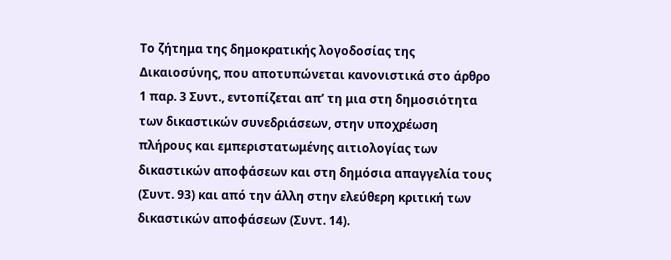Tο ζήτημα της δημοκρατικής λογοδοσίας της Δικαιοσύνης, που αποτυπώνεται κανονιστικά στο άρθρο 1 παρ. 3 Συντ., εντοπίζεται απ’ τη μια στη δημοσιότητα των δικαστικών συνεδριάσεων, στην υποχρέωση πλήρους και εμπεριστατωμένης αιτιολογίας των δικαστικών αποφάσεων και στη δημόσια απαγγελία τους (Συντ. 93) και από την άλλη στην ελεύθερη κριτική των δικαστικών αποφάσεων (Συντ. 14).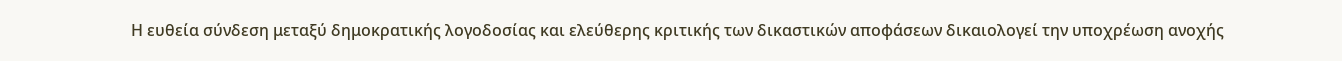Η ευθεία σύνδεση μεταξύ δημοκρατικής λογοδοσίας και ελεύθερης κριτικής των δικαστικών αποφάσεων δικαιολογεί την υποχρέωση ανοχής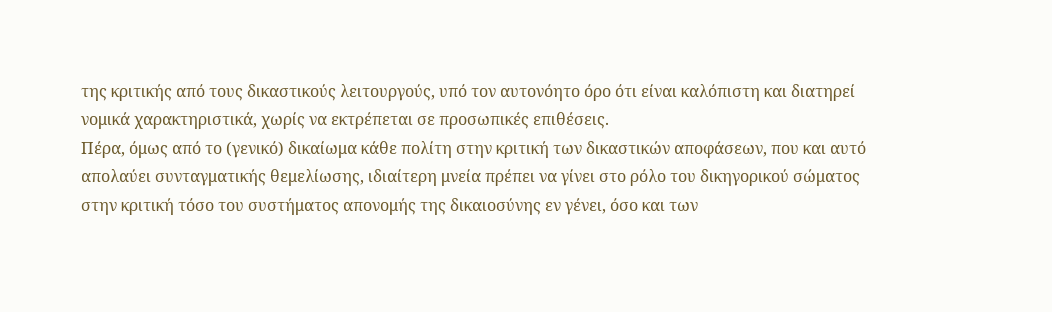της κριτικής από τους δικαστικούς λειτουργούς, υπό τον αυτονόητο όρο ότι είναι καλόπιστη και διατηρεί νομικά χαρακτηριστικά, χωρίς να εκτρέπεται σε προσωπικές επιθέσεις.
Πέρα, όμως από το (γενικό) δικαίωμα κάθε πολίτη στην κριτική των δικαστικών αποφάσεων, που και αυτό απολαύει συνταγματικής θεμελίωσης, ιδιαίτερη μνεία πρέπει να γίνει στο ρόλο του δικηγορικού σώματος στην κριτική τόσο του συστήματος απονομής της δικαιοσύνης εν γένει, όσο και των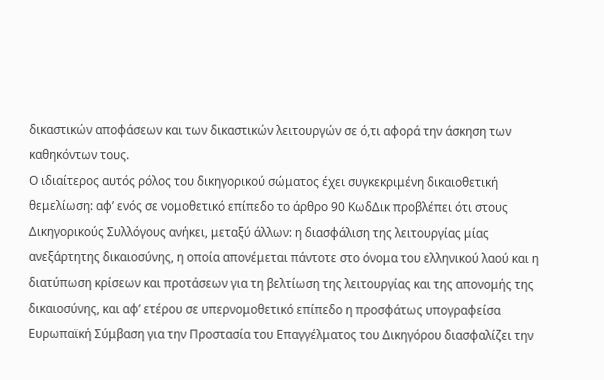δικαστικών αποφάσεων και των δικαστικών λειτουργών σε ό,τι αφορά την άσκηση των καθηκόντων τους.
Ο ιδιαίτερος αυτός ρόλος του δικηγορικού σώματος έχει συγκεκριμένη δικαιοθετική θεμελίωση: αφ’ ενός σε νομοθετικό επίπεδο το άρθρο 90 ΚωδΔικ προβλέπει ότι στους Δικηγορικούς Συλλόγους ανήκει, μεταξύ άλλων: η διασφάλιση της λειτουργίας μίας ανεξάρτητης δικαιοσύνης, η οποία απονέμεται πάντοτε στο όνομα του ελληνικού λαού και η διατύπωση κρίσεων και προτάσεων για τη βελτίωση της λειτουργίας και της απονομής της δικαιοσύνης, και αφ’ ετέρου σε υπερνομοθετικό επίπεδο η προσφάτως υπογραφείσα Ευρωπαϊκή Σύμβαση για την Προστασία του Επαγγέλματος του Δικηγόρου διασφαλίζει την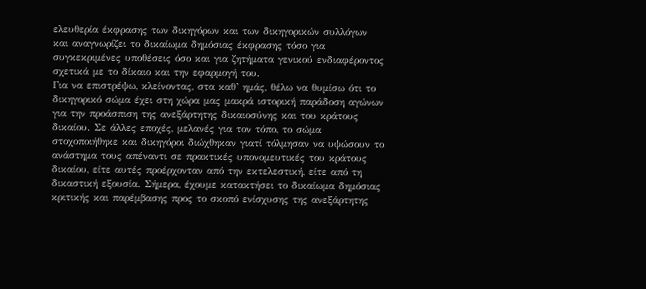ελευθερία έκφρασης των δικηγόρων και των δικηγορικών συλλόγων και αναγνωρίζει το δικαίωμα δημόσιας έκφρασης τόσο για συγκεκριμένες υποθέσεις όσο και για ζητήματα γενικού ενδιαφέροντος σχετικά με το δίκαιο και την εφαρμογή του.
Για να επιστρέψω, κλείνοντας, στα καθ’ ημάς, θέλω να θυμίσω ότι το δικηγορικό σώμα έχει στη χώρα μας μακρά ιστορική παράδοση αγώνων για την προάσπιση της ανεξάρτητης δικαιοσύνης και του κράτους δικαίου. Σε άλλες εποχές, μελανές για τον τόπο, το σώμα στοχοποιήθηκε και δικηγόροι διώχθηκαν γιατί τόλμησαν να υψώσουν το ανάστημα τους απέναντι σε πρακτικές υπονομευτικές του κράτους δικαίου, είτε αυτές προέρχονταν από την εκτελεστική, είτε από τη δικαστική εξουσία. Σήμερα, έχουμε κατακτήσει το δικαίωμα δημόσιας κριτικής και παρέμβασης προς το σκοπό ενίσχυσης της ανεξάρτητης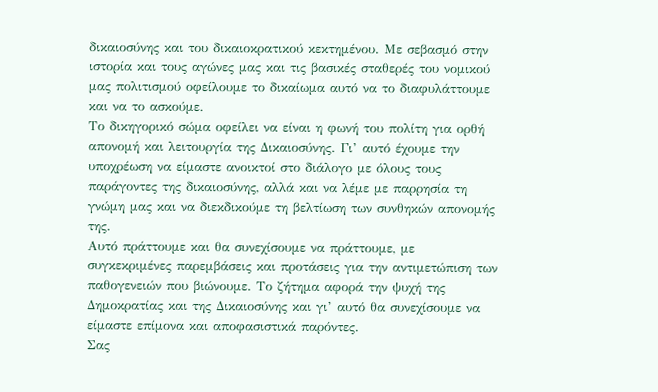δικαιοσύνης και του δικαιοκρατικού κεκτημένου. Με σεβασμό στην ιστορία και τους αγώνες μας και τις βασικές σταθερές του νομικού μας πολιτισμού οφείλουμε το δικαίωμα αυτό να το διαφυλάττουμε και να το ασκούμε.
Το δικηγορικό σώμα οφείλει να είναι η φωνή του πολίτη για ορθή απονομή και λειτουργία της Δικαιοσύνης. Γι’ αυτό έχουμε την υποχρέωση να είμαστε ανοικτοί στο διάλογο με όλους τους παράγοντες της δικαιοσύνης, αλλά και να λέμε με παρρησία τη γνώμη μας και να διεκδικούμε τη βελτίωση των συνθηκών απονομής της.
Αυτό πράττουμε και θα συνεχίσουμε να πράττουμε, με συγκεκριμένες παρεμβάσεις και προτάσεις για την αντιμετώπιση των παθογενειών που βιώνουμε. Το ζήτημα αφορά την ψυχή της Δημοκρατίας και της Δικαιοσύνης και γι’ αυτό θα συνεχίσουμε να είμαστε επίμονα και αποφασιστικά παρόντες.
Σας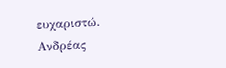ευχαριστώ.
Ανδρέας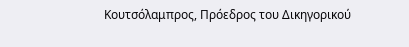Κουτσόλαμπρος, Πρόεδρος του Δικηγορικού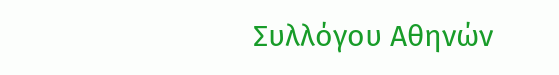Συλλόγου Αθηνών